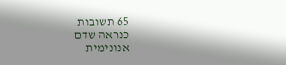65 תשובות
כנראה שדם
אנונימית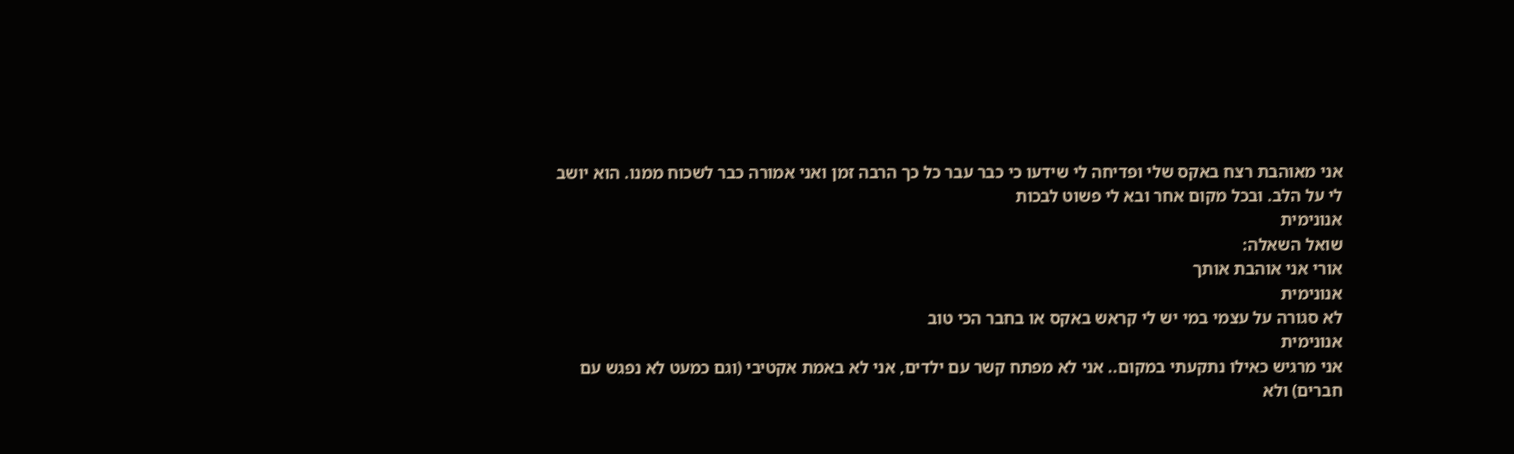אני מאוהבת רצח באקס שלי ופדיחה לי שידעו כי כבר עבר כל כך הרבה זמן ואני אמורה כבר לשכוח ממנו. הוא יושב לי על הלב. ובכל מקום אחר ובא לי פשוט לבכות
אנונימית
שואל השאלה:
אורי אני אוהבת אותך
אנונימית
לא סגורה על עצמי במי יש לי קראש באקס או בחבר הכי טוב
אנונימית
אני מרגיש כאילו נתקעתי במקום.. אני לא מפתח קשר עם ילדים, אני לא באמת אקטיבי (וגם כמעט לא נפגש עם חברים) ולא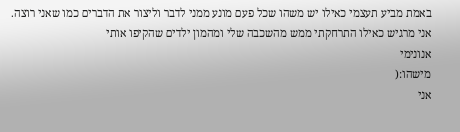באמת מביע תעצמי כאילו יש משהו שכל פעם מונע ממני לדבר וליצור את הדברים כמו שאני רוצה.
אני מרגיש כאילו התרחקתי ממש מהשכבה שלי ומהמון ילדים שהקיפו אותי
אנונימי
מישהו:(
אני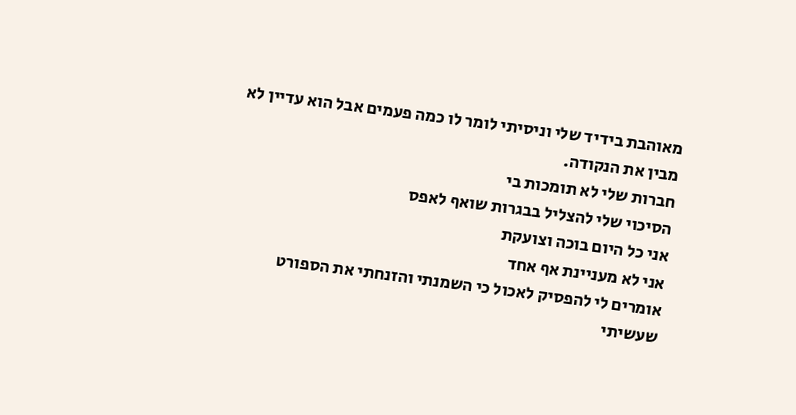מאוהבת בידיד שלי וניסיתי לומר לו כמה פעמים אבל הוא עדיין לא מבין את הנקודה.
חברות שלי לא תומכות בי
הסיכוי שלי להצליל בבגרות שואף לאפס
אני כל היום בוכה וצועקת
אני לא מעניינת אף אחד
אומרים לי להפסיק לאכול כי השמנתי והזנחתי את הספורט שעשיתי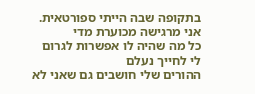בתקופה שבה הייתי ספורטאית.
אני מרגישה מכוערת מדי
כל מה שהיה לו אפשרות לגרום לי לחייך נעלם
ההורים שלי חושבים גם שאני לא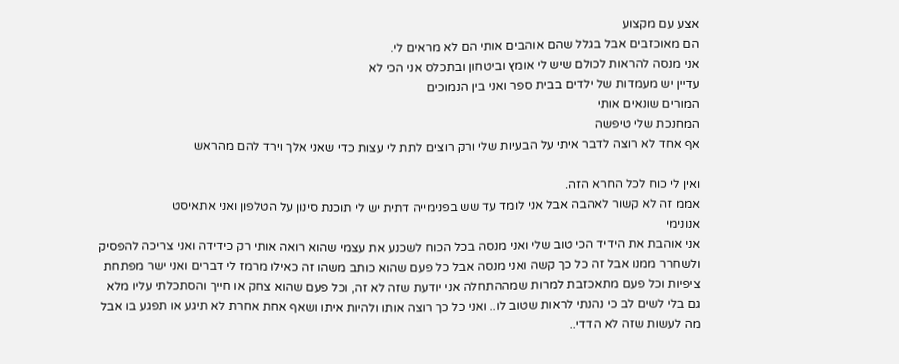אצע עם מקצוע
הם מאוכזבים אבל בגלל שהם אוהבים אותי הם לא מראים לי.
אני מנסה להראות לכולם שיש לי אומץ וביטחון ובתכלס אני הכי לא
עדיין יש מעמדות של ילדים בבית ספר ואני בין הנמוכים
המורים שונאים אותי
המחנכת שלי טיפשה
אף אחד לא רוצה לדבר איתי על הבעיות שלי ורק רוצים לתת לי עצות כדי שאני אלך וירד להם מהראש

ואין לי כוח לכל החרא הזה.
אממ זה לא קשור לאהבה אבל אני לומד עד שש בפנימייה דתית יש לי תוכנת סינון על הטלפון ואני אתאיסט
אנונימי
אני אוהבת את הידיד הכי טוב שלי ואני מנסה בכל הכוח לשכנע את עצמי שהוא רואה אותי רק כידידה ואני צריכה להפסיק ולשחרר ממנו אבל זה כל כך קשה ואני מנסה אבל כל פעם שהוא כותב משהו זה כאילו מרמז לי דברים ואני ישר מפתחת ציפיות וכל פעם מתאכזבת למרות שמההתחלה אני יודעת שזה לא זה, וכל פעם שהוא צחק או חייך והסתכלתי עליו מלא גם בלי לשים לב כי נהנתי לראות שטוב לו.. ואני כל כך רוצה אותו ולהיות איתו ושאף אחת אחרת לא תיגע או תפגע בו אבל מה לעשות שזה לא הדדי..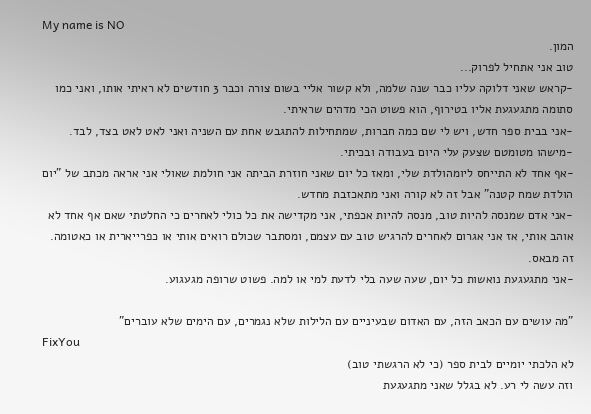My name is NO
המון.
טוב אני אתחיל לפרוק...
-קראש שאני דלוקה עליו כבר שנה שלמה, ולא קשור אליי בשום צורה וכבר 3 חודשים לא ראיתי אותו, ואני כמו סתומה מתגעגעת אליו בטירוף, הוא פשוט הכי מדהים שראיתי.
-אני בבית ספר חדש, ויש לי שם כמה חברות, שמתחילות להתגבש אחת עם השניה ואני לאט לאט בצד, לבד.
-מישהו מטומטם שצעק עלי היום בעבודה ובכיתי.
-אף אחד לא התייחס ליומהולדת שלי, ומאז כל יום שאני חוזרת הביתה אני חולמת שאולי אני אראה מכתב של "יום הולדת שמח קטנה" אבל זה לא קורה ואני מתאכזבת מחדש.
-אני אדם שמנסה להיות טוב, מנסה להיות אכפתי, אני מקדישה את כל כולי לאחרים כי החלטתי שאם אף אחד לא אוהב אותי, אז אני אגרום לאחרים להרגיש טוב עם עצמם, ומסתבר שכולם רואים אותי או כפרייארית או כאטומה. זה מבאס.
-אני מתגעגעת נואשות כל יום, שעה שעה בלי לדעת למי או למה. פשוט שרופה מגעגוע.

"מה עושים עם הכאב הזה, עם האדום שבעיניים עם הלילות שלא נגמרים, עם הימים שלא עוברים"
FixYou
לא הלכתי יומיים לבית ספר (כי לא הרגשתי טוב)
וזה עשה לי רע. לא בגלל שאני מתגעגעת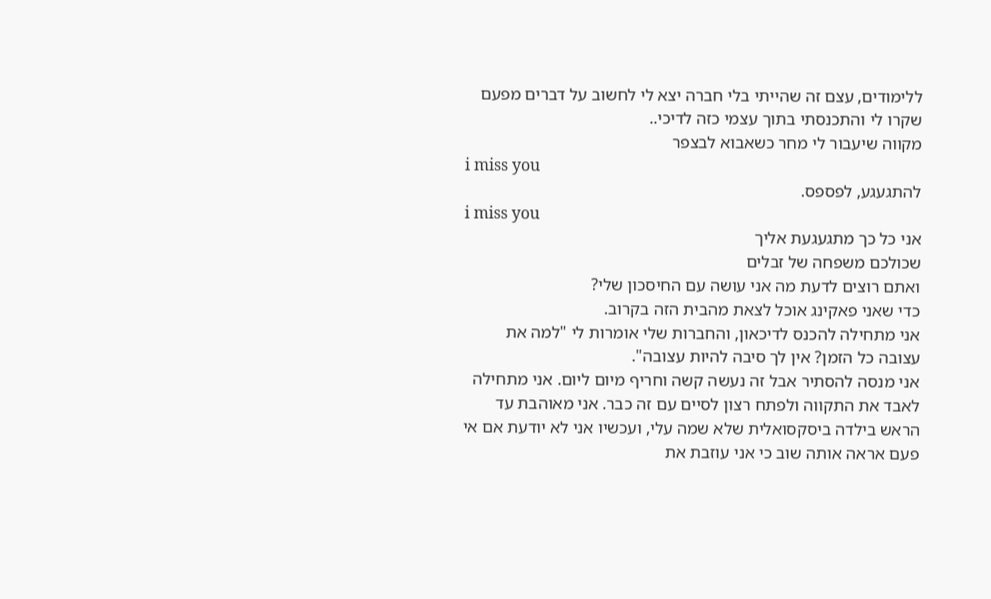ללימודים, עצם זה שהייתי בלי חברה יצא לי לחשוב על דברים מפעם שקרו לי והתכנסתי בתוך עצמי כזה לדיכי..
מקווה שיעבור לי מחר כשאבוא לבצפר
i miss you
להתגעגע, לפספס.
i miss you
אני כל כך מתגעגעת אליך
שכולכם משפחה של זבלים
ואתם רוצים לדעת מה אני עושה עם החיסכון שלי?
כדי שאני פאקינג אוכל לצאת מהבית הזה בקרוב.
אני מתחילה להכנס לדיכאון, והחברות שלי אומרות לי "למה את עצובה כל הזמן? אין לך סיבה להיות עצובה".
אני מנסה להסתיר אבל זה נעשה קשה וחריף מיום ליום. אני מתחילה לאבד את התקווה ולפתח רצון לסיים עם זה כבר. אני מאוהבת עד הראש בילדה ביסקסואלית שלא שמה עלי, ועכשיו אני לא יודעת אם אי פעם אראה אותה שוב כי אני עוזבת את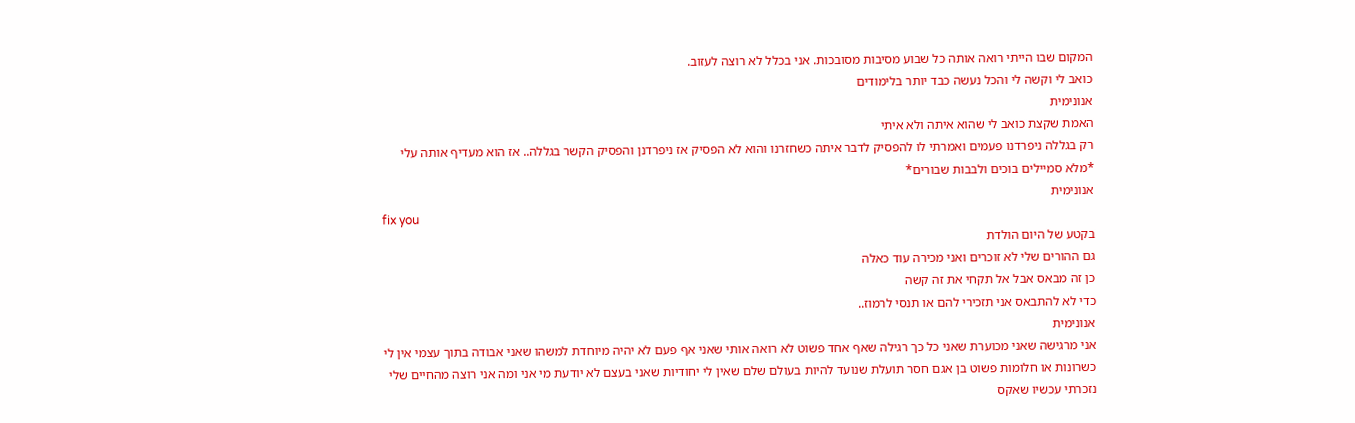המקום שבו הייתי רואה אותה כל שבוע מסיבות מסובכות. אני בכלל לא רוצה לעזוב.
כואב לי וקשה לי והכל נעשה כבד יותר בלימודים
אנונימית
האמת שקצת כואב לי שהוא איתה ולא איתי
רק בגללה ניפרדנו פעמים ואמרתי לו להפסיק לדבר איתה כשחזרנו והוא לא הפסיק אז ניפרדנן והפסיק הקשר בגללה.. אז הוא מעדיף אותה עלי *מלא סמיילים בוכים ולבבות שבורים*
אנונימית
fix you
בקטע של היום הולדת
גם ההורים שלי לא זוכרים ואני מכירה עוד כאלה
כן זה מבאס אבל אל תקחי את זה קשה
כדי לא להתבאס אני תזכירי להם או תנסי לרמוז..
אנונימית
אני מרגישה שאני מכוערת שאני כל כך רגילה שאף אחד פשוט לא רואה אותי שאני אף פעם לא יהיה מיוחדת למשהו שאני אבודה בתוך עצמי אין לי כשרונות או חלומות פשוט בן אגם חסר תועלת שנועד להיות בעולם שלם שאין לי יחודיות שאני בעצם לא יודעת מי אני ומה אני רוצה מהחיים שלי
נזכרתי עכשיו שאקס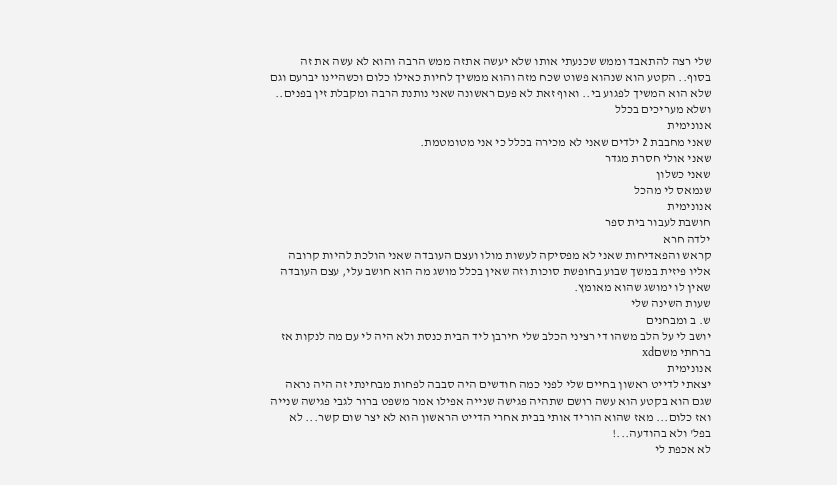שלי רצה להתאבד וממש שכנעתי אותו שלא יעשה אתזה ממש הרבה והוא לא עשה את זה בסוף.. הקטע הוא שנהוא פשוט שכח מזה והוא ממשיך לחיות כאילו כלום וכשהיינו יברעם וגם שלא הוא המשיך לפגוע בי.. ואוף זאת לא פעם ראשונה שאני נותנת הרבה ומקבלת זין בפנים.. ושלא מעריכים בכלל
אנונימית
שאני מחבבת 2 ילדים שאני לא מכירה בכלל כי אני מטומטמת.
שאני אולי חסרת מגדר
שאני כשלון
שנמאס לי מהכל
אנונימית
חושבת לעבור בית ספר
ילדה חרא
קראש והפאדיחות שאני לא מפסיקה לעשות מולו ועצם העובדה שאני הולכת להיות קרובה אליו פיזית במשך שבוע בחופשת סוכות וזה שאין בכלל מושג מה הוא חושב עלי, עצם העובדה שאין לו ימושג שהוא מאומץ.
שעות השינה שלי
ש. ב ומבחנים
יושב לי על הלב משהו די רציני הכלב שלי חירבן ליד הבית כנסת ולא היה לי עם מה לנקות אז ברחתי משםxd
אנונימית
יצאתי לדייט ראשון בחיים שלי לפני כמה חודשים היה סבבה לפחות מבחינתי זה היה נראה שגם הוא בקטע הוא עשה רושם שתהיה פגישה שנייה אפילו אמר משפט ברור לגבי פגישה שנייה ואז כלום... מאז שהוא הוריד אותי בבית אחרי הדייט הראשון הוא לא יצר שום קשר... לא בפל' ולא בהודעה...!
לא אכפת לי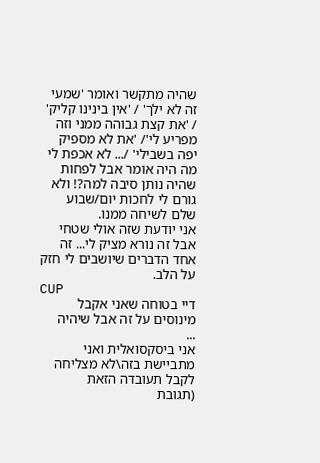שהיה מתקשר ואומר 'שמעי זה לא ילך' / 'אין בינינו קליק' / 'את קצת גבוהה ממני וזה מפריע לי'/ 'את לא מספיק יפה בשבילי' /... לא אכפת לי מה היה אומר אבל לפחות שהיה נותן סיבה למה?! ולא גורם לי לחכות יום/שבוע שלם לשיחה ממנו.
אני יודעת שזה אולי שטחי אבל זה נורא מציק לי... זה אחד הדברים שיושבים לי חזק על הלב.
CUP
דיי בטוחה שאני אקבל מינוסים על זה אבל שיהיה
...
אני ביסקסואלית ואני מתביישת בזה\לא מצליחה לקבל תעובדה הזאת
(תגובת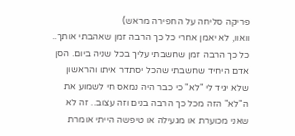פריקה סליחה על החפירה מראש)
וואוו, לא יאמן אחרי כל כך הרבה זמן שאהבתי אותך.. כל כך הרבה זמן שחשבתי עליך בכל שניה ביום. הסן אדם היחיד שחשבתי שהכל יסתדר איתו והראשון שלא יגיד לי "לא" כי כבר היה נמאס חי לשמוע את ה"לא" הזה מכל כך הרבה בנים וזה עצוב.. זה לא שאני מכוערת או מגעילה או טיפשה הייתי אומרת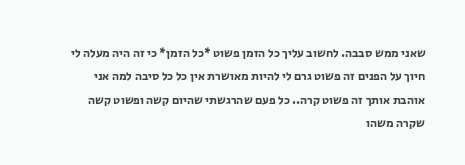שאני ממש סבבה. לחשוב עליך כל הזמן פשוט *כל הזמן* כי זה היה מעלה לי חיוך על הפנים זה פשוט גרם לי להיות מאושרת אין כל כל סיבה למה אני אוהבת אותך זה פשוט קרה.. כל פעם שהרגשתי שהיום קשה ופשוט קשה שקרה משהו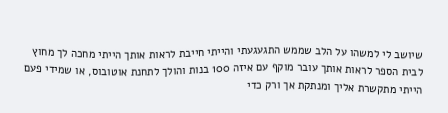שיושב לי למשהו על הלב שממש התגעגעתי והייתי חייבת לראות אותך הייתי מחכה לך מחוץ לבית הספר לראות אותך עובר מוקף עם איזה 100 בנות והולך לתחנת אוטובוס, או שמידי פעם הייתי מתקשרת אליך ומנתקת אך ורק כדי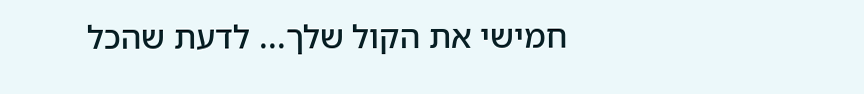חמישי את הקול שלך... לדעת שהכל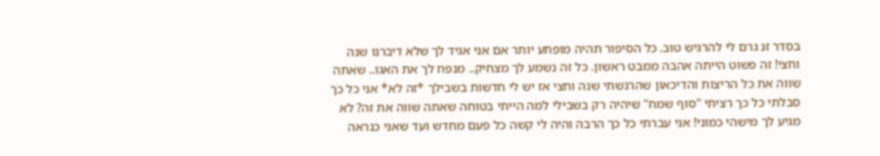בסדר זנ גרם לי להרגיש טוב. כל הסיפור תהיה מופתע יותר אם אני אגיד לך שלא דיברנו שנה וחצי! זה פשוט הייתה אהבה ממבט ראשון. כל זה נשמע לך מצחיק.. מנפח לך את האגו.. שאתה שווה את כל הריצות והדיכאון שהרגשתי שנה וחצי אז יש לי חדשות בשבילך *זה לא* אני כל כך סבלתי כל כך רציתי "סוף שמח" שיהיה רק בשבילי למה הייתי בטוחה שאתה שווה את זה? לא מגיע לך מישהי כמוני! אני עברתי כל כך הרבה והיה לי קשה כל פעם מחדש ועד שאני כנראה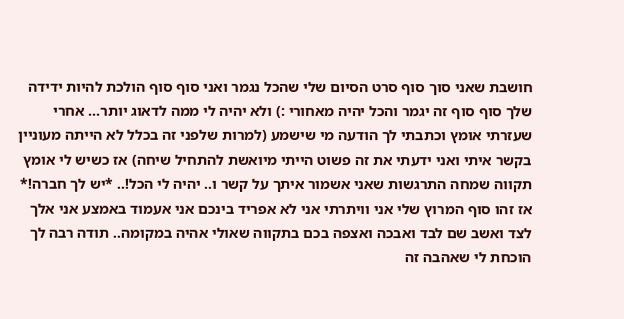חושבת שאני סוך סוף סרט הסיום שלי שהכל נגמר ואני סוף סוף הולכת להיות ידידה שלך סוף סוף זה יגמר והכל יהיה מאחורי :) ולא יהיה לי ממה לדאוג יותר... אחרי שעזרתי אומץ וכתבתי לך הודעה מי שישמע (למרות שלפני זה בכלל לא הייתה מעוניין בקשר איתי ואני ידעתי את זה פשוט הייתי מיואשת להתחיל שיחה) אז כשיש לי אומץ תקווה שמחה התרגשות שאני אשמור איתך על קשר ו.. יהיה לי הכל!.. *יש לך חברה!* אז זהו סוף המרוץ שלי אני וויתרתי אני לא אפריד בינכם אני אעמוד באמצע אני אלך לצד ואשב שם לבד ואבכה ואצפה בכם בתקווה שאולי אהיה במקומה.. תודה רבה לך הוכחת לי שאהבה זה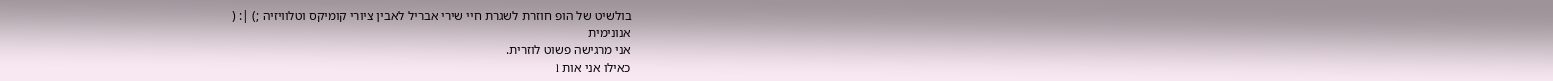בולשיט של הופ חוזרת לשגרת חיי שירי אבריל לאבין ציורי קומיקס וטלוויזיה ;) |: (
אנונימית
אני מרגישה פשוט לוזרית.
כאילו אני אות l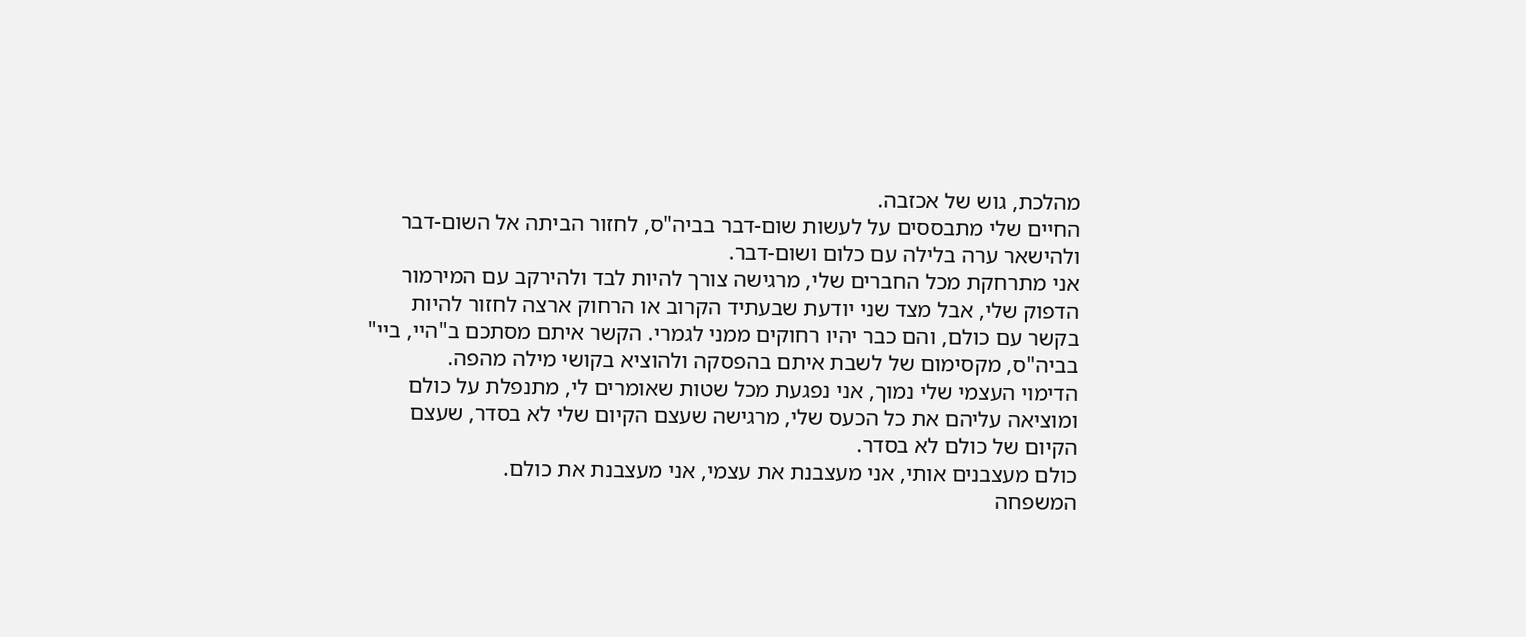מהלכת, גוש של אכזבה.
החיים שלי מתבססים על לעשות שום-דבר בביה"ס, לחזור הביתה אל השום-דבר ולהישאר ערה בלילה עם כלום ושום-דבר.
אני מתרחקת מכל החברים שלי, מרגישה צורך להיות לבד ולהירקב עם המירמור הדפוק שלי, אבל מצד שני יודעת שבעתיד הקרוב או הרחוק ארצה לחזור להיות בקשר עם כולם, והם כבר יהיו רחוקים ממני לגמרי. הקשר איתם מסתכם ב"היי, ביי" בביה"ס, מקסימום של לשבת איתם בהפסקה ולהוציא בקושי מילה מהפה.
הדימוי העצמי שלי נמוך, אני נפגעת מכל שטות שאומרים לי, מתנפלת על כולם ומוציאה עליהם את כל הכעס שלי, מרגישה שעצם הקיום שלי לא בסדר, שעצם הקיום של כולם לא בסדר.
כולם מעצבנים אותי, אני מעצבנת את עצמי, אני מעצבנת את כולם.
המשפחה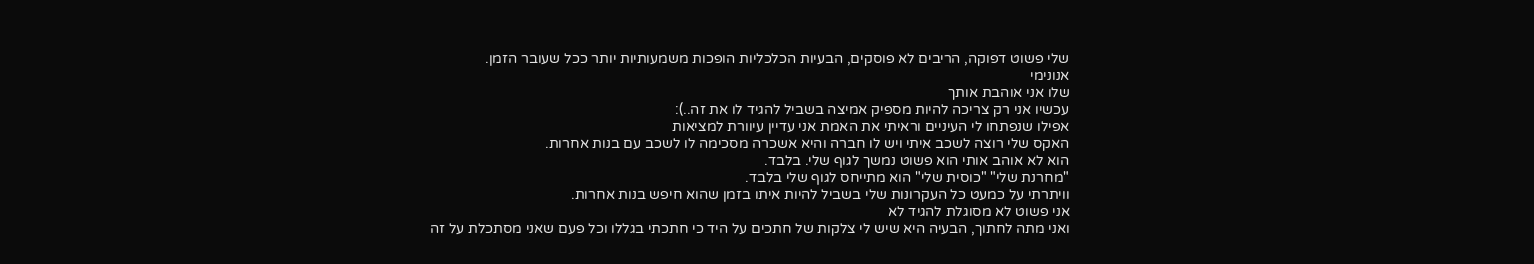שלי פשוט דפוקה, הריבים לא פוסקים, הבעיות הכלכליות הופכות משמעותיות יותר ככל שעובר הזמן.
אנונימי
שלו אני אוהבת אותך
עכשיו אני רק צריכה להיות מספיק אמיצה בשביל להגיד לו את זה..):
אפילו שנפתחו לי העיניים וראיתי את האמת אני עדיין עיוורת למציאות
האקס שלי רוצה לשכב איתי ויש לו חברה והיא אשכרה מסכימה לו לשכב עם בנות אחרות.
הוא לא אוהב אותי הוא פשוט נמשך לגוף שלי. בלבד.
"מחרנת שלי" "כוסית שלי" הוא מתייחס לגוף שלי בלבד.
וויתרתי על כמעט כל העקרונות שלי בשביל להיות איתו בזמן שהוא חיפש בנות אחרות.
אני פשוט לא מסוגלת להגיד לא
ואני מתה לחתוך, הבעיה היא שיש לי צלקות של חתכים על היד כי חתכתי בגללו וכל פעם שאני מסתכלת על זה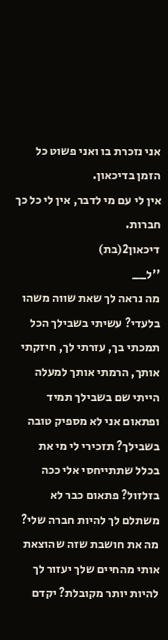אני נזכרת בו ואני פשוט כל הזמן בדיכאון.
אין לי עם מי לדבר, אין לי כל כך חברות.
דיכאון2(בת)
''ל__
מה נראה לך שאת שווה משהו בלעדי? עשיתי בשבילך הכל תמכתי בך, עזרתי לך, חיזקתי אותך, הרמתי אותך למעלה הייתי שם בשבילך תמיד ופתאום אני לא מספיק טובה בשבילך? תזכירי לי מי את בכלל שתתייחסי אלי ככה בזלזול? פתאום כבר לא משתלם לך להיות חברה שלי? מה את חושבת שזה שהוצאת אותי מהחיים שלך יעזור לך להיות יותר מקובלת? יקדם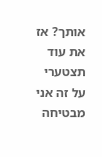אותך? אז את עוד תצטערי על זה אני מבטיחה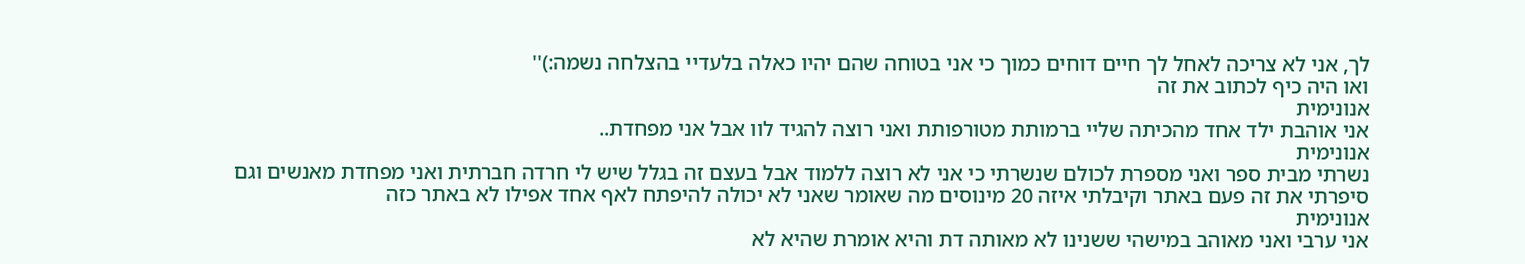לך, אני לא צריכה לאחל לך חיים דוחים כמוך כי אני בטוחה שהם יהיו כאלה בלעדיי בהצלחה נשמה:)''
ואו היה כיף לכתוב את זה
אנונימית
אני אוהבת ילד אחד מהכיתה שליי ברמותת מטורפותת ואני רוצה להגיד לוו אבל אני מפחדת..
אנונימית
נשרתי מבית ספר ואני מספרת לכולם שנשרתי כי אני לא רוצה ללמוד אבל בעצם זה בגלל שיש לי חרדה חברתית ואני מפחדת מאנשים וגם סיפרתי את זה פעם באתר וקיבלתי איזה 20 מינוסים מה שאומר שאני לא יכולה להיפתח לאף אחד אפילו לא באתר כזה
אנונימית
אני ערבי ואני מאוהב במישהי ששנינו לא מאותה דת והיא אומרת שהיא לא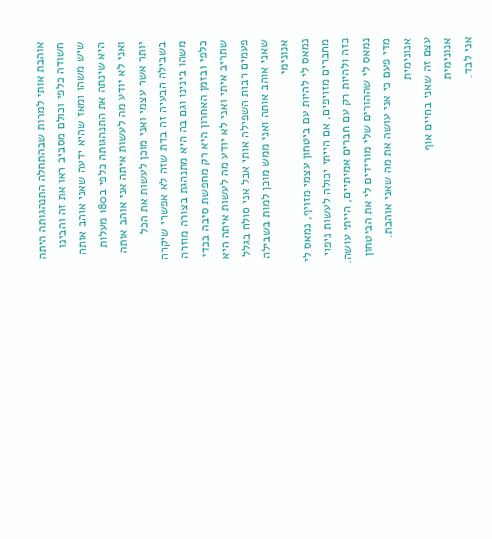אוהבת אותי למרות שבהתחלה התנהגותה היתה חשודה כלפי וכולם מסביב ראו את זה והבינו שיש משהו ומאז שהיא ידעה שאני אוהב אותה היא שינתה את התנהגותה כלפי ב180 מעלות ואני לא יודע מה לעשות איתה אני אוהב אותה יותר אשר עצמי ואני מוכן לעשות את הכל בשבילה הבעיה זה בדת שזה לא אפשרי שיקרה משהו בינינו וגם בה היא מתנהגת בצורה מוזרה כלפי ובזמן האחרון היא רק מחפשת סיבה בכדי שתריב איתי ואני לא יודע מה לעשות איתה היא פעמים רבות השפילה אותי אבל אני סולח בגלל שאני אוהב אותה ואני ממש מוכן למות בשבילה
אנונימי
נמאס לי להיות עם ביטחון עצמי מזויף, נמאס לי מחברים מזויפים, אם הייתי יכולה לעשות ניפוי כזה ולהיות רק עם חברים אמיתיים, הייתי עושה.
נמאס לי שההורים שלי מורידים לי את הביטחון מדי פעם כי אני עושה את מה שאני אוהבת.
אנונימית
עצם זה שאני בחיים אוף
אנונימית
אני לבד.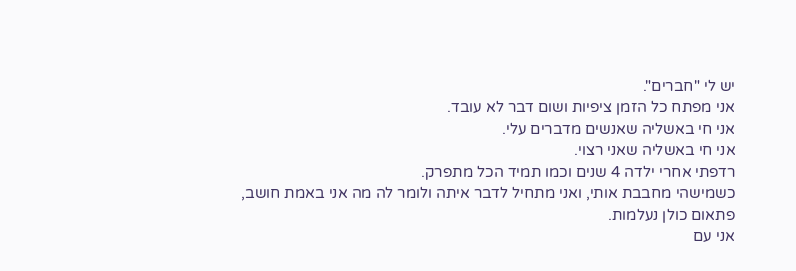יש לי "חברים".
אני מפתח כל הזמן ציפיות ושום דבר לא עובד.
אני חי באשליה שאנשים מדברים עלי.
אני חי באשליה שאני רצוי.
רדפתי אחרי ילדה 4 שנים וכמו תמיד הכל מתפרק.
כשמישהי מחבבת אותי, ואני מתחיל לדבר איתה ולומר לה מה אני באמת חושב, פתאום כולן נעלמות.
אני עם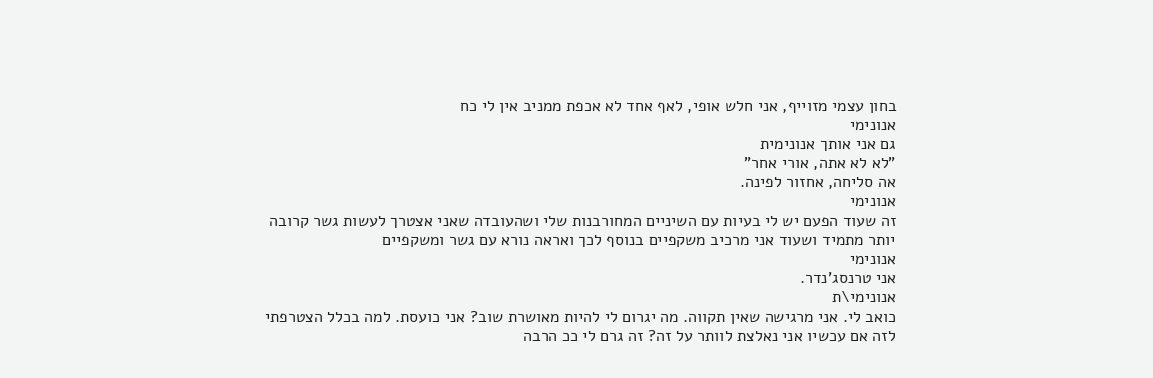בחון עצמי מזוייף, אני חלש אופי, לאף אחד לא אכפת ממניב אין לי כח
אנונימי
גם אני אותך אנונימית
"לא לא אתה, אורי אחר"
אה סליחה, אחזור לפינה.
אנונימי
זה שעוד הפעם יש לי בעיות עם השיניים המחורבנות שלי ושהעובדה שאני אצטרך לעשות גשר קרובה יותר מתמיד ושעוד אני מרכיב משקפיים בנוסף לכך ואראה נורא עם גשר ומשקפיים
אנונימי
אני טרנסג'נדר.
אנונימי\ת
כואב לי. אני מרגישה שאין תקווה. מה יגרום לי להיות מאושרת שוב? אני כועסת. למה בכלל הצטרפתי לזה אם עכשיו אני נאלצת לוותר על זה? זה גרם לי ככ הרבה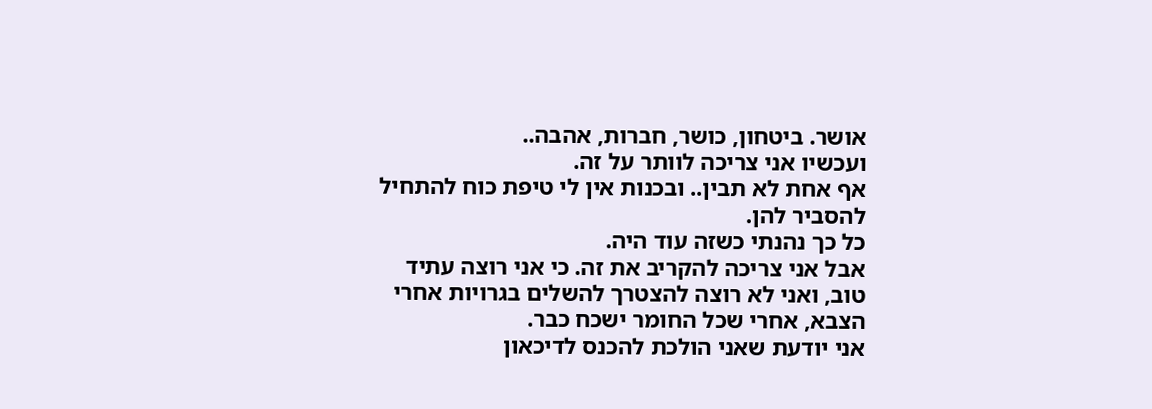אושר. ביטחון, כושר, חברות, אהבה..
ועכשיו אני צריכה לוותר על זה.
אף אחת לא תבין.. ובכנות אין לי טיפת כוח להתחיל להסביר להן.
כל כך נהנתי כשזה עוד היה.
אבל אני צריכה להקריב את זה. כי אני רוצה עתיד טוב, ואני לא רוצה להצטרך להשלים בגרויות אחרי הצבא, אחרי שכל החומר ישכח כבר.
אני יודעת שאני הולכת להכנס לדיכאון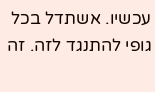עכשיו. אשתדל בכל גופי להתנגד לזה. זה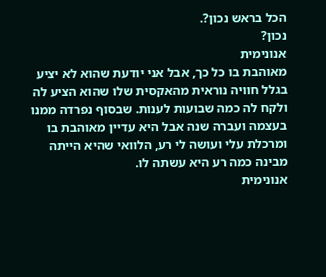הכל בראש נכון?.
נכון?
אנונימית
מאוהבת בו כל כך, אבל אני יודעת שהוא לא יציע בגלל חוויה נוראית מהאקסית שלו שהוא הציע לה ולקח לה כמה שבועות לענות. שבסוף נפרדה ממנו בעצמה ועברה שנה אבל היא עדיין מאוהבת בו ומרכלת עלי ועושה לי רע, הלוואי שהיא הייתה מבינה כמה רע היא עשתה לו.
אנונימית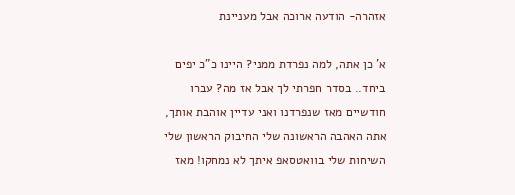אזהרה- הודעה ארוכה אבל מעניינת

א' כן אתה, למה נפרדת ממני? היינו כ"כ יפים ביחד.. בסדר חפרתי לך אבל אז מה? עברו חודשיים מאז שנפרדנו ואני עדיין אוהבת אותך, אתה האהבה הראשונה שלי החיבוק הראשון שלי השיחות שלי בוואטסאפ איתך לא נמחקו! מאז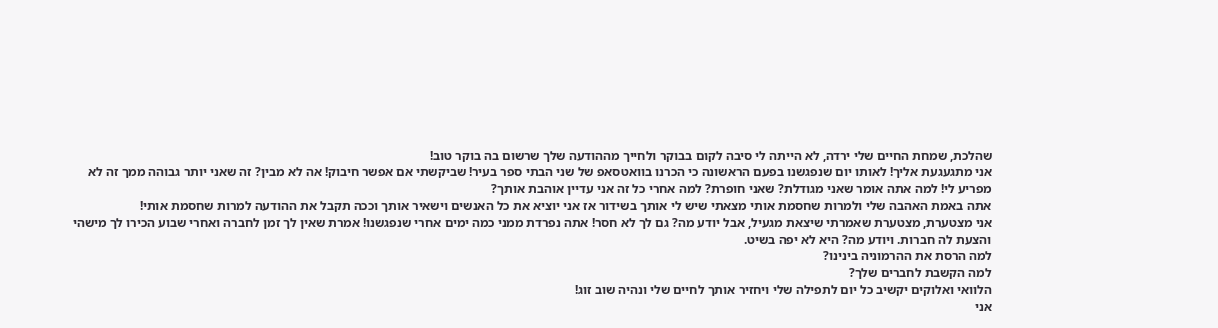שהלכת, שמחת החיים שלי ירדה, לא הייתה לי סיבה לקום בבוקר ולחייך מההודעה שלך שרשום בה בוקר טוב!
אני מתגעגעת אליך! לאותו יום שנפגשנו בפעם הראשונה כי הכרנו בוואטסאפ של שני הבתי ספר בעיר! שביקשתי אם אפשר חיבוק! אה לא מבין? זה שאני יותר גבוהה ממך זה לא מפריע לי! למה אתה אומר שאני מגודלת? שאני חופרת? למה אחרי כל זה אני עדיין אוהבת אותך?
אתה באמת האהבה שלי ולמרות שחסמת אותי מצאתי שיש לי אותך בשידור אז אני יוציא את כל האנשים וישאיר אותך וככה תקבל את ההודעה למרות שחסמת אותי!
אני מצטערת, מצטערת שאמרתי שיצאת מגעיל, אבל יודע מה? גם לך לא חסר! אתה נפרדת ממני כמה ימים אחרי שנפגשנו! אמרת שאין לך זמן לחברה ואחרי שבוע הכירו לך מישהי והצעת לה חברות. ויודע מה? היא לא יפה בשיט.
למה הרסת את ההרמוניה בינינו?
למה הקשבת לחברים שלך?
הלוואי ואלוקים יקשיב כל יום לתפילה שלי ויחזיר אותך לחיים שלי ונהיה שוב זוג!
אני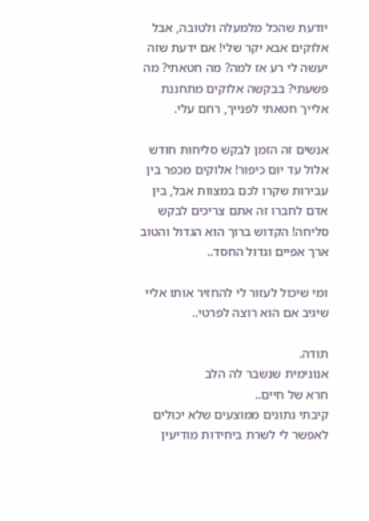יודעת שהכל מלמעלה ולטובה, אבל אלוקים אבא יקר שלי! אם ידעת שזה יעשה לי רע אז למה? מה חטאתי? מה פשעתי? בבקשה אלוקים מתחננת אלייך חטאתי לפנייך, רחם עלי.

אנשים זה הזמן לבקש סליחות חודש אלול עד יום כיפור! אלוקים מכפר בין עבירות שקרו לכם במצוות אבל, בין אדם לחברו זה אתם צריכים לבקש סליחה! הקדוש ברוך הוא הגדול והטוב ארך אפיים וגדול החסד..

ומי שיכול לעזור לי להחזיר אותו אליי שיגיב אם הוא רוצה לפרטי..

תודה.
אנונימית שנשבר לה הלב
חרא של חיים..
קיבתי נתונים ממוצעים שלא יכולים לאפשר לי לשרת ביחידות מודיעין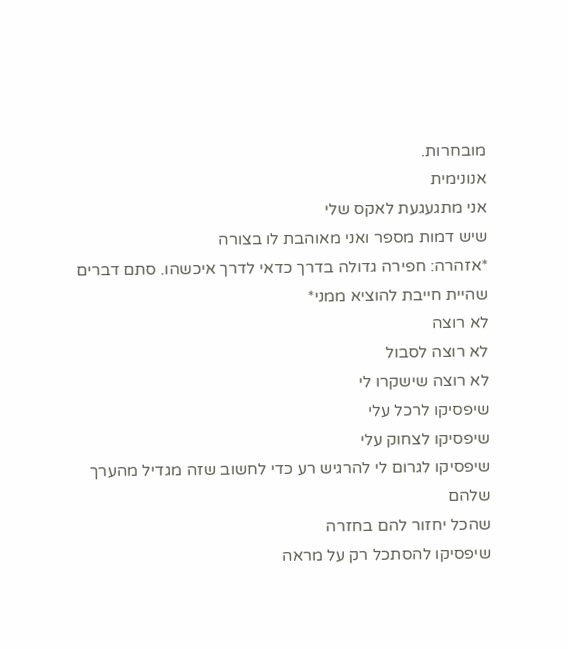מובחרות.
אנונימית
אני מתגעגעת לאקס שלי
שיש דמות מספר ואני מאוהבת לו בצורה
*אזהרה: חפירה גדולה בדרך כדאי לדרך איכשהו. סתם דברים שהיית חייבת להוציא ממני*
לא רוצה
לא רוצה לסבול
לא רוצה שישקרו לי
שיפסיקו לרכל עלי
שיפסיקו לצחוק עלי
שיפסיקו לגרום לי להרגיש רע כדי לחשוב שזה מגדיל מהערך שלהם
שהכל יחזור להם בחזרה
שיפסיקו להסתכל רק על מראה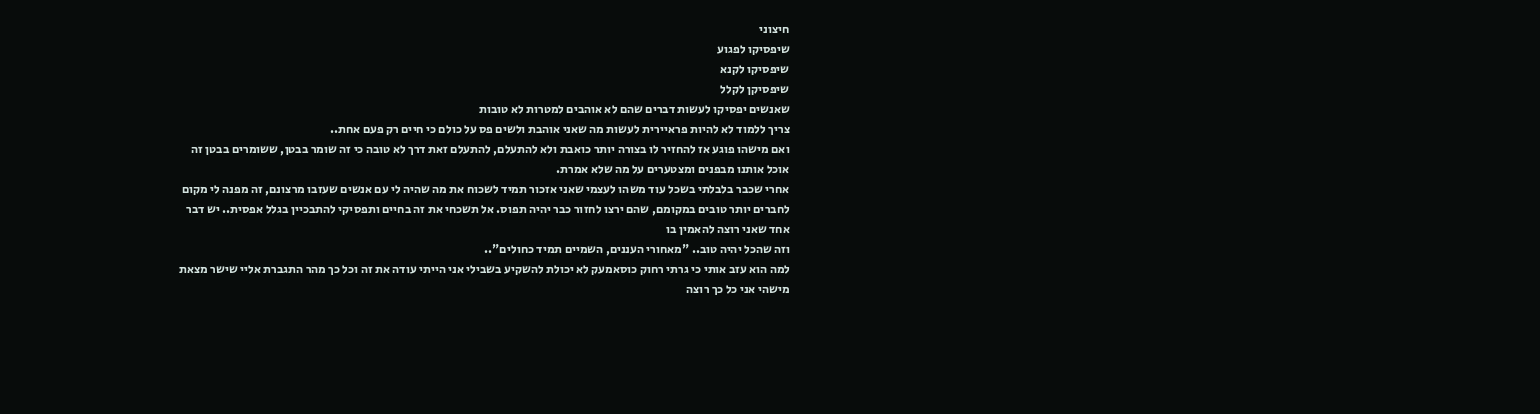חיצוני
שיפסיקו לפגוע
שיפסיקו לקנא
שיפסיקן לקלל
שאנשים יפסיקו לעשות דברים שהם לא אוהבים למטרות לא טובות
צריך ללמוד לא להיות פראיירית לעשות מה שאני אוהבת ולשים פס על כולם כי חיים רק פעם אחת..
ואם מישהו פוגע אז להחזיר לו בצורה יותר כואבת ולא להתעלם, להתעלם זאת דרך לא טובה כי זה שומר בבטן, ששומרים בבטן זה אוכל אותנו מבפנים ומצטערים על מה שלא אמרת.
אחרי שכבר בלבלתי בשכל עוד משהו לעצמי שאני אזכור תמיד לשכוח את מה שהיה לי עם אנשים שעזבו מרצונם, זה מפנה לי מקום לחברים יותר טובים במקומם, שהם ירצו לחזור כבר יהיה תפוס. אל תשכחי את זה בחיים ותפסיקי להתבכיין בגלל אפסית.. יש דבר אחד שאני רוצה להאמין בו
וזה שהכל יהיה טוב.. "מאחורי העננים, השמיים תמיד כחולים"..
למה הוא עזב אותי כי גרתי רחוק כוסאמעק לא יכולת להשקיע בשבילי אני הייתי עודה את זה וכל כך מהר התגברת אליי שישר מצאת מישהי אני כל כך רוצה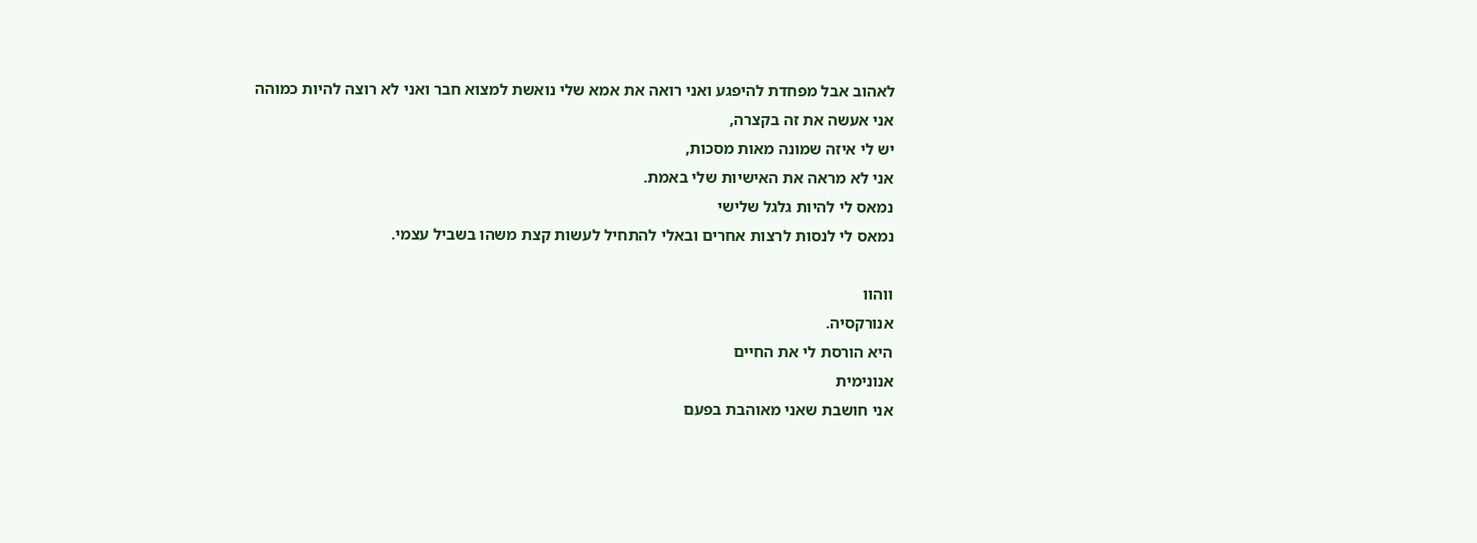לאהוב אבל מפחדת להיפגע ואני רואה את אמא שלי נואשת למצוא חבר ואני לא רוצה להיות כמוהה
אני אעשה את זה בקצרה,
יש לי איזה שמונה מאות מסכות,
אני לא מראה את האישיות שלי באמת.
נמאס לי להיות גלגל שלישי
נמאס לי לנסות לרצות אחרים ובאלי להתחיל לעשות קצת משהו בשביל עצמי.

ווהוו
אנורקסיה.
היא הורסת לי את החיים
אנונימית
אני חושבת שאני מאוהבת בפעם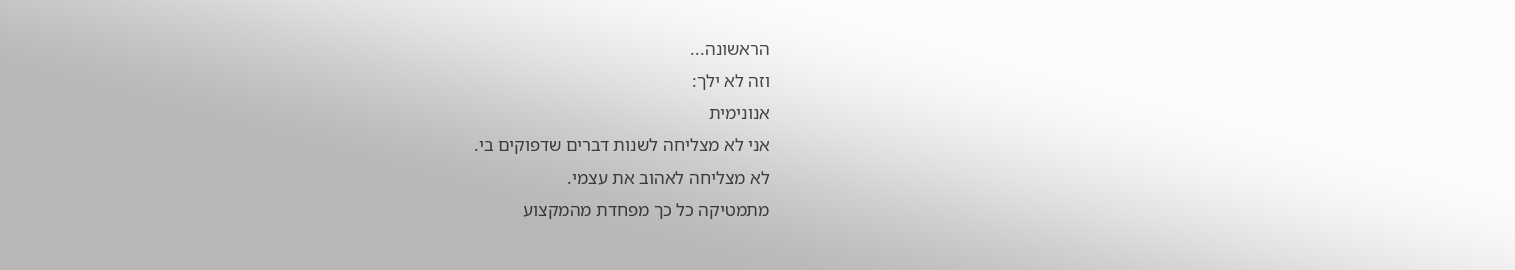הראשונה...
וזה לא ילך:
אנונימית
אני לא מצליחה לשנות דברים שדפוקים בי.
לא מצליחה לאהוב את עצמי.
מתמטיקה כל כך מפחדת מהמקצוע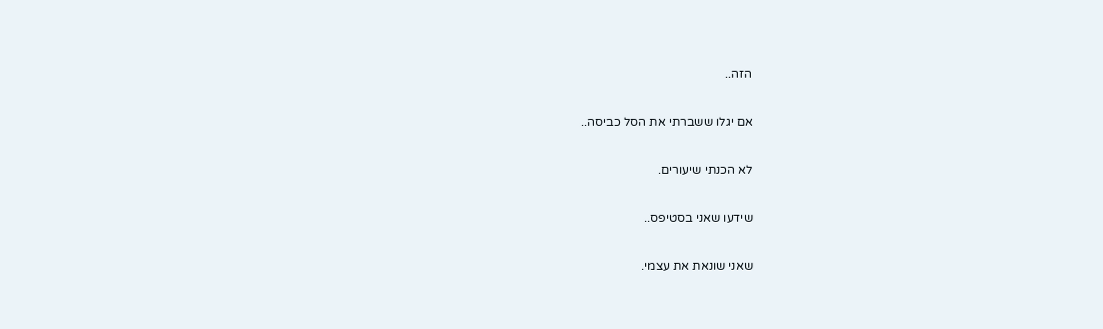הזה..

אם יגלו ששברתי את הסל כביסה..

לא הכנתי שיעורים.

שידעו שאני בסטיפס..

שאני שונאת את עצמי.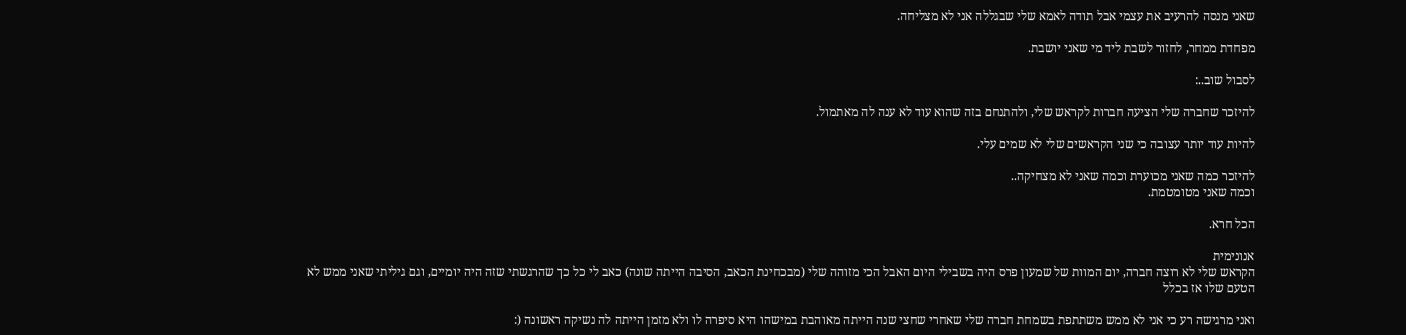שאני מנסה להרעיב את עצמי אבל תודה לאמא שלי שבגללה אני לא מצליחה.

מפחדת ממחר, לחזור לשבת ליד מי שאני יושבת.

לסבול שוב..:

להיזכר שחברה שלי הציעה חברות לקראש שלי, ולהתנחם בזה שהוא עוד לא ענה לה מאתמול.

להיות עוד יותר עצובה כי שני הקראשים שלי לא שמים עלי.

להיזכר כמה שאני מכוערת וכמה שאני לא מצחיקה..
וכמה שאני מטומטמת.

הכל חרא.

אנונימית
הקראש שלי לא רוצה חברה, יום המוות של שמעון פרס היה בשבילי היום האבל הכי מזוהה שלי (מבכחינת הכאב, הסיבה הייתה שונה) כאב לי כל כך שהרגשתי שזה היה יומיים, וגם גיליתי שאני ממש לא הטעם שלו אז בכלל

ואני מרגישה רע כי אני לא ממש משתתפת בשמחת חברה שלי שאחרי שחצי שנה הייתה מאוהבת במישהו היא סיפרה לו ולא מזמן הייתה לה נשיקה ראשונה (: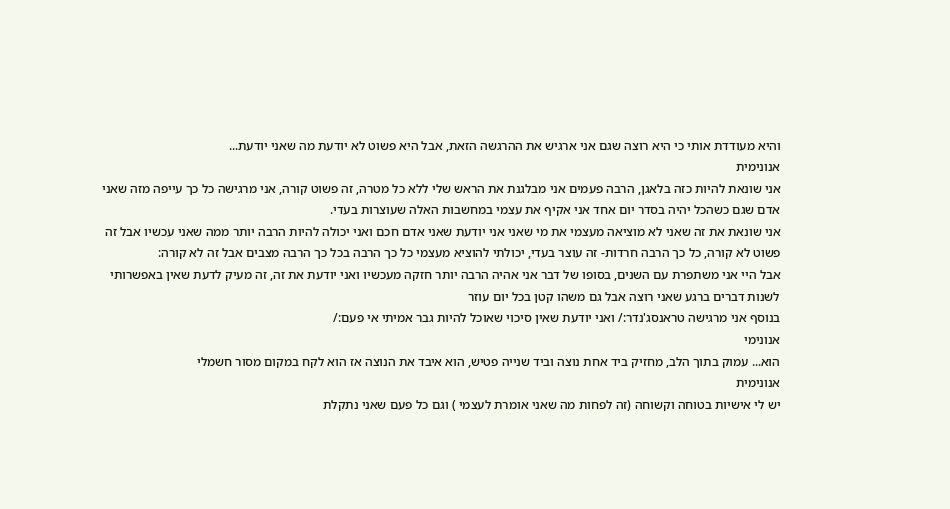והיא מעודדת אותי כי היא רוצה שגם אני ארגיש את ההרגשה הזאת, אבל היא פשוט לא יודעת מה שאני יודעת...
אנונימית
אני שונאת להיות כזה בלאגן, הרבה פעמים אני מבלגנת את הראש שלי ללא כל מטרה, זה פשוט קורה, אני מרגישה כל כך עייפה מזה שאני אדם שגם כשהכל יהיה בסדר יום אחד אני אקיף את עצמי במחשבות האלה שעוצרות בעדי.
אני שונאת את זה שאני לא מוציאה מעצמי את מי שאני אני יודעת שאני אדם חכם ואני יכולה להיות הרבה יותר ממה שאני עכשיו אבל זה פשוט לא קורה, כל כך הרבה חרדות- זה עוצר בעדי, יכולתי להוציא מעצמי כל כך הרבה בכל כך הרבה מצבים אבל זה לא קורה:
אבל היי אני משתפרת עם השנים, בסופו של דבר אני אהיה הרבה יותר חזקה מעכשיו ואני יודעת את זה, זה מעיק לדעת שאין באפשרותי לשנות דברים ברגע שאני רוצה אבל גם משהו קטן בכל יום עוזר
בנוסף אני מרגישה טראנסג'נדר:/ ואני יודעת שאין סיכוי שאוכל להיות גבר אמיתי אי פעם:/
אנונימי
הוא... עמוק בתוך הלב, מחזיק ביד אחת נוצה וביד שנייה פטיש, הוא איבד את הנוצה אז הוא לקח במקום מסור חשמלי
אנונימית
יש לי אישיות בטוחה וקשוחה (זה לפחות מה שאני אומרת לעצמי ) וגם כל פעם שאני נתקלת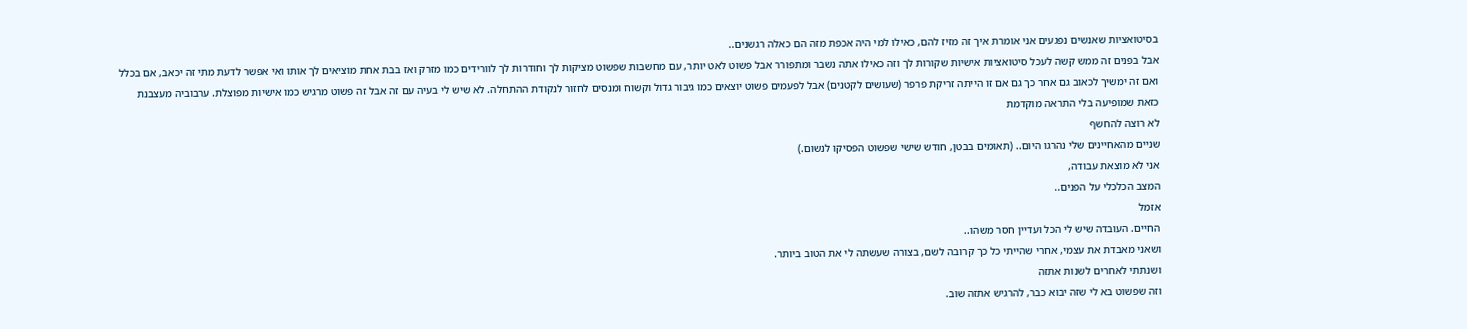בסיטואציות שאנשים נפגעים אני אומרת איך זה מזיז להם, כאילו למי היה אכפת מזה הם כאלה רגשנים..
אבל בפנים זה ממש קשה לעכל סיטואציות אישיות שקורות לך וזה כאילו אתה נשבר ומתפורר אבל פשוט לאט יותר, עם מחשבות שפשוט מציקות לך וחודרות לך לוורידים כמו מזרק ואז בבת אחת מוציאים לך אותו ואי אפשר לדעת מתי זה יכאב, אם בכלל ואם זה ימשיך לכאוב גם אחר כך גם אם זו הייתה זריקת פרפר (שעושים לקטנים) אבל לפעמים פשוט יוצאים כמו גיבור גדול וקשוח ומנסים לחזור לנקודת ההתחלה. לא שיש לי בעיה עם זה אבל זה פשוט מרגיש כמו אישיות מפוצלת. ערבוביה מעצבנת כזאת שמופיעה בלי התראה מוקדמת
לא רוצה להחשף
שניים מהאחיינים שלי נהרגו היום.. (תאומים בבטן, חודש שישי שפשוט הפסיקו לנשום.)
אני לא מוצאת עבודה,
המצב הכלכלי על הפנים..
אזמל
החיים. העובדה שיש לי הכל ועדיין חסר משהו..
ושאני מאבדת את עצמי, אחרי שהייתי כל כך קרובה לשם, בצורה שעשתה לי את הטוב ביותר.
ושנתתי לאחרים לשנות אתזה
וזה שפשוט בא לי שזה יבוא כבר, להרגיש אתזה שוב.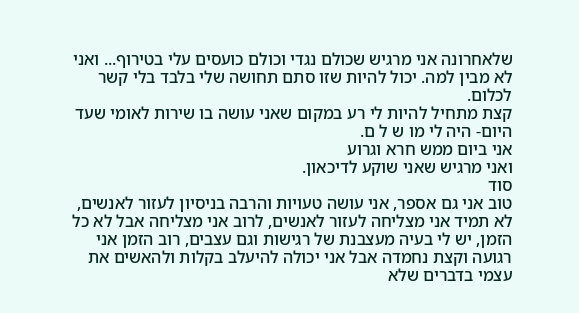שלאחרונה אני מרגיש שכולם נגדי וכולם כועסים עלי בטירוף... ואני לא מבין למה. יכול להיות שזו סתם תחושה שלי בלבד בלי קשר לכלום.
קצת מתחיל להיות לי רע במקום שאני עושה בו שירות לאומי שעד היום- היה לי מו ש ל ם.
אני ביום ממש חרא וגרוע
ואני מרגיש שאני שוקע לדיכאון.
סוד
טוב אני גם אספר, אני עושה טעויות והרבה בניסיון לעזור לאנשים, לא תמיד אני מצליחה לעזור לאנשים, לרוב אני מצליחה אבל לא כל הזמן, יש לי בעיה מעצבנת של רגישות וגם עצבים, רוב הזמן אני רגועה וקצת נחמדה אבל אני יכולה להיעלב בקלות ולהאשים את עצמי בדברים שלא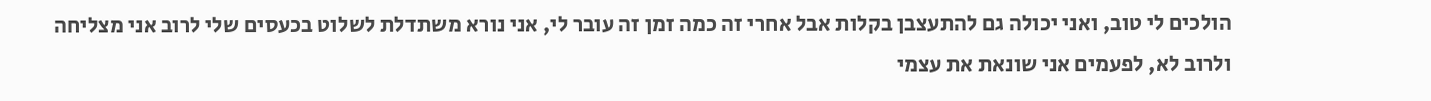הולכים לי טוב, ואני יכולה גם להתעצבן בקלות אבל אחרי זה כמה זמן זה עובר לי, אני נורא משתדלת לשלוט בכעסים שלי לרוב אני מצליחה ולרוב לא, לפעמים אני שונאת את עצמי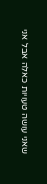שאני עושה טעויות כאלה אבל אני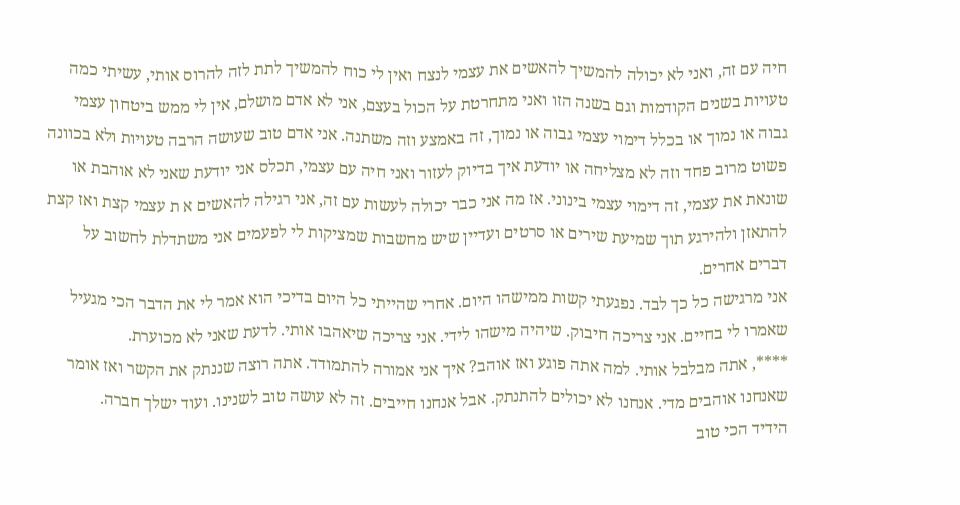חיה עם זה, ואני לא יכולה להמשיך להאשים את עצמי לנצח ואין לי כוח להמשיך לתת לזה להרוס אותי, עשיתי כמה טעויות בשנים הקודמות וגם בשנה הזו ואני מתחרטת על הכול בעצם, אני לא אדם מושלם, אין לי ממש ביטחון עצמי גבוה או נמוך או בכלל דימוי עצמי גבוה או נמוך, זה באמצע וזה משתנה. אני אדם טוב שעושה הרבה טעויות ולא בכוונה פשוט מרוב פחד וזה לא מצליחה או יודעת איך בדיוק לעזור ואני חיה עם עצמי, תכלס אני יודעת שאני לא אוהבת או שונאת את עצמי, זה דימוי עצמי בינוני. אז מה אני כבר יכולה לעשות עם זה, אני רגילה להאשים א ת עצמי קצת ואז קצת להתאזן ולהירגע תוך שמיעת שירים או סרטים ועדיין שיש מחשבות שמציקות לי לפעמים אני משתדלת לחשוב על דברים אחרים.
אני מרגישה כל כך לבד. נפגעתי קשות ממישהו היום. אחרי שהייתי כל היום בדיכי הוא אמר לי את הדבר הכי מגעיל שאמרו לי בחיים. אני צריכה חיבוק. שיהיה מישהו לידי. אני צריכה שיאהבו אותי. לדעת שאני לא מכוערת.
****, אתה מבלבל אותי. למה אתה פוגע ואז אוהב? איך אני אמורה להתמודד. אתה רוצה שננתק את הקשר ואז אומר שאנחנו אוהבים מדי. אנחנו לא יכולים להתנתק. אבל אנחנו חייבים. זה לא עושה טוב לשנינו. ועוד ישלך חברה.
הידיד הכי טוב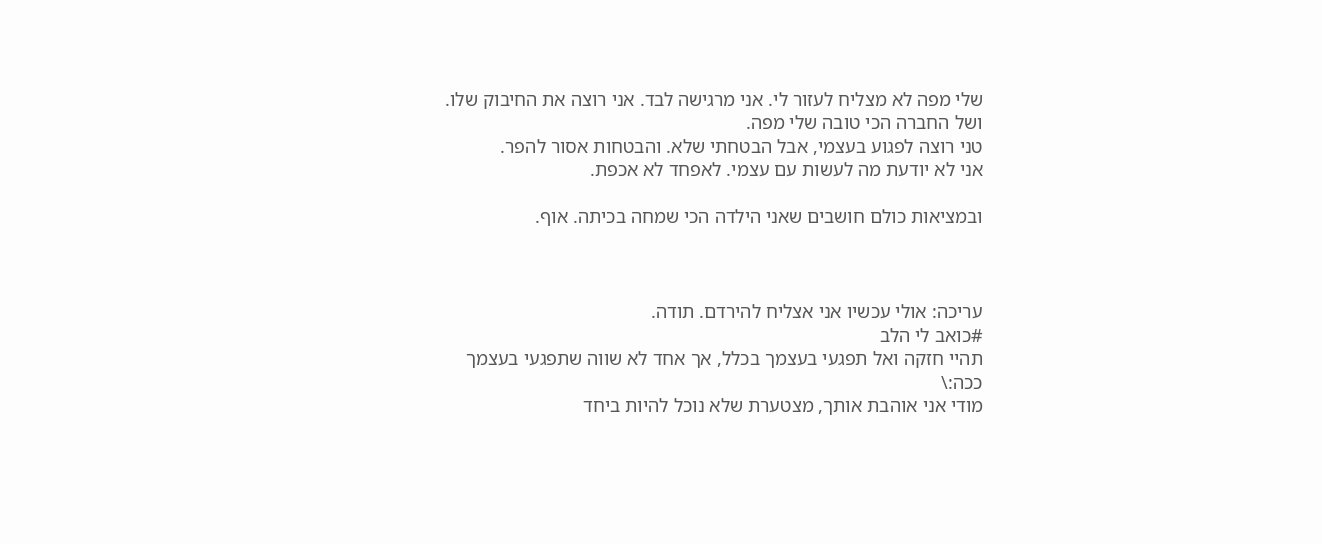שלי מפה לא מצליח לעזור לי. אני מרגישה לבד. אני רוצה את החיבוק שלו. ושל החברה הכי טובה שלי מפה.
טני רוצה לפגוע בעצמי, אבל הבטחתי שלא. והבטחות אסור להפר.
אני לא יודעת מה לעשות עם עצמי. לאפחד לא אכפת.

ובמציאות כולם חושבים שאני הילדה הכי שמחה בכיתה. אוף.



עריכה: אולי עכשיו אני אצליח להירדם. תודה.
#כואב לי הלב
תהיי חזקה ואל תפגעי בעצמך בכלל, אך אחד לא שווה שתפגעי בעצמך ככה:\
מודי אני אוהבת אותך, מצטערת שלא נוכל להיות ביחד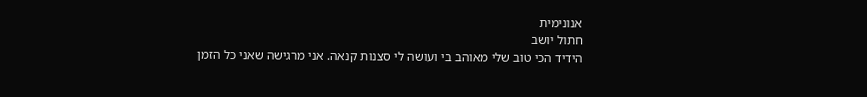אנונימית
חתול יושב
הידיד הכי טוב שלי מאוהב בי ועושה לי סצנות קנאה. אני מרגישה שאני כל הזמן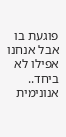פוגעת בו אבל אנחנו אפילו לא ביחד..
אנונימית